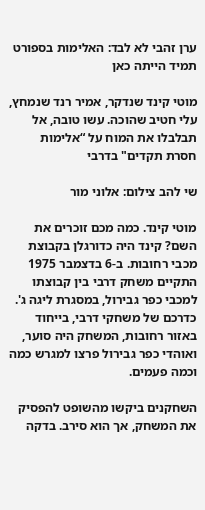ערן זהבי לא לבד: האלימות בספורט תמיד הייתה כאן

מוטי קינד שנדקר, אמיר רנד שנמחץ, עלי חטיב שהוכה. עשו טובה, אל תבלבלו את המוח על “אלימות חסרת תקדים" בדרבי

שי להב צילום: אלוני מור

מוטי קינד. כמה מכם זוכרים את השם? קינד היה כדורגלן בקבוצת מכבי רחובות. ב-6 בדצמבר 1975 התקיים משחק דרבי בין קבוצתו למכבי כפר גבירול, במסגרת ליגה ג'. כדרכם של משחקי דרבי, בייחוד באזור רחובות, המשחק היה סוער, ואוהדי כפר גבירול פרצו למגרש כמה וכמה פעמים.

השחקנים ביקשו מהשופט להפסיק את המשחק, אך הוא סירב. בדקה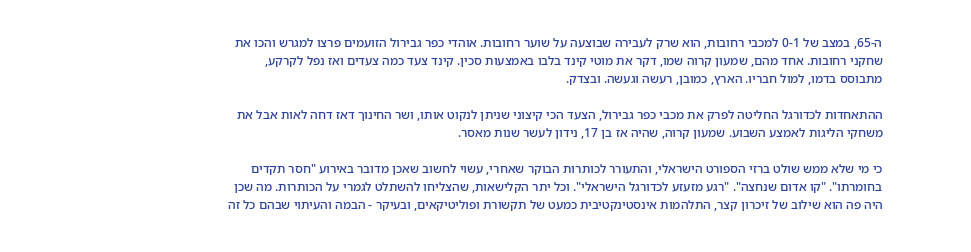ה-65, במצב של 0-1 למכבי רחובות, הוא שרק לעבירה שבוצעה על שוער רחובות. אוהדי כפר גבירול הזועמים פרצו למגרש והכו את שחקני רחובות. אחד מהם, שמעון קרוה שמו, דקר את מוטי קינד בלבו באמצעות סכין. קינד צעד כמה צעדים ואז נפל לקרקע, מתבוסס בדמו, למול חבריו. הארץ, כמובן, רעשה וגעשה. ובצדק.

ההתאחדות לכדורגל החליטה לפרק את מכבי כפר גבירול, הצעד הכי קיצוני שניתן לנקוט אותו, ושר החינוך דאז דחה לאות אבל את משחקי הליגות לאמצע השבוע. שמעון קרוה, שהיה אז בן 17, נידון לעשר שנות מאסר.

כי מי שלא ממש שולט ברזי הספורט הישראלי, והתעורר לכותרות הבוקר שאחרי, עשוי לחשוב שאכן מדובר באירוע "חסר תקדים בחומרתו". "קו אדום שנחצה". "רגע מזעזע לכדורגל הישראלי". וכל יתר הקלישאות, שהצליחו להשתלט לגמרי על הכותרות. מה שכן היה פה הוא שילוב של זיכרון קצר, התלהמות אינסטינקטיבית כמעט של תקשורת ופוליטיקאים, ובעיקר - הבמה והעיתוי שבהם כל זה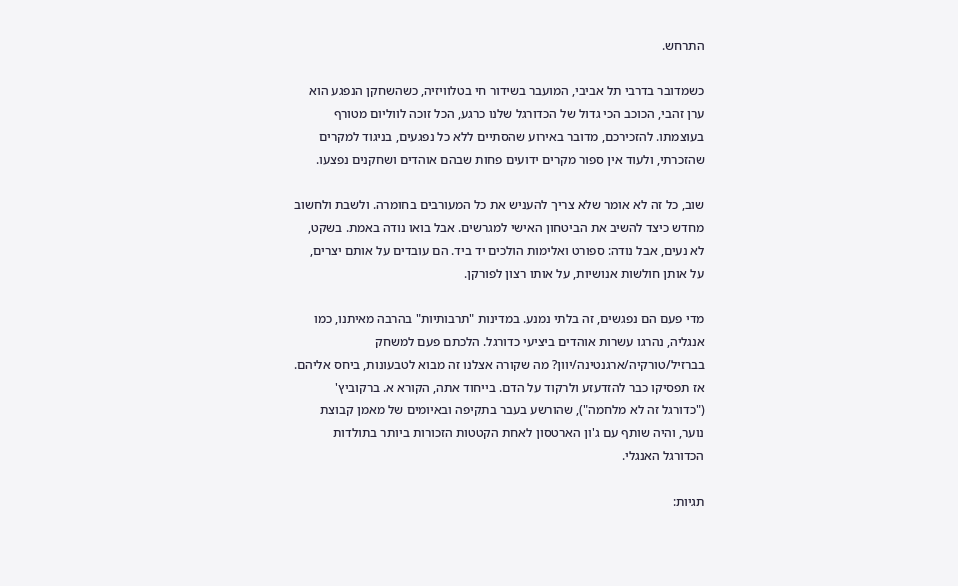התרחש.

כשמדובר בדרבי תל אביבי, המועבר בשידור חי בטלוויזיה, כשהשחקן הנפגע הוא ערן זהבי, הכוכב הכי גדול של הכדורגל שלנו כרגע, הכל זוכה לווליום מטורף בעוצמתו. להזכירכם, מדובר באירוע שהסתיים ללא כל נפגעים, בניגוד למקרים שהזכרתי, ולעוד אין ספור מקרים ידועים פחות שבהם אוהדים ושחקנים נפצעו.

שוב, כל זה לא אומר שלא צריך להעניש את כל המעורבים בחומרה. ולשבת ולחשוב מחדש כיצד להשיב את הביטחון האישי למגרשים. אבל בואו נודה באמת. בשקט, לא נעים, אבל נודה: ספורט ואלימות הולכים יד ביד. הם עובדים על אותם יצרים, על אותן חולשות אנושיות, על אותו רצון לפורקן.

מדי פעם הם נפגשים, זה בלתי נמנע. במדינות "תרבותיות" בהרבה מאיתנו, כמו אנגליה, נהרגו עשרות אוהדים ביציעי כדורגל. הלכתם פעם למשחק בברזיל/טורקיה/ארגנטינה/יוון? מה שקורה אצלנו זה מבוא לטבעונות, ביחס אליהם. אז תפסיקו כבר להזדעזע ולרקוד על הדם. בייחוד אתה, הקורא א. ברקוביץ' ("כדורגל זה לא מלחמה"), שהורשע בעבר בתקיפה ובאיומים של מאמן קבוצת נוער, והיה שותף עם ג'ון הארטסון לאחת הקטטות הזכורות ביותר בתולדות הכדורגל האנגלי.

תגיות: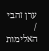ערן זהבי
/
האלימות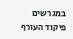במגרשים
פיקוד העורף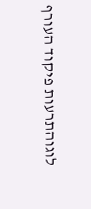לוגוהתרעות פיקוד העורף